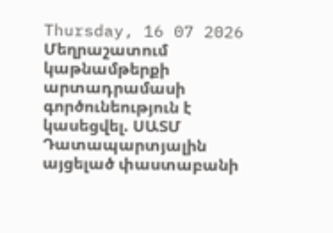Thursday, 16 07 2026
Մեղրաշատում կաթնամթերքի արտադրամասի գործունեություն է կասեցվել. ՍԱՏՄ
Դատապարտյալին այցելած փաստաբանի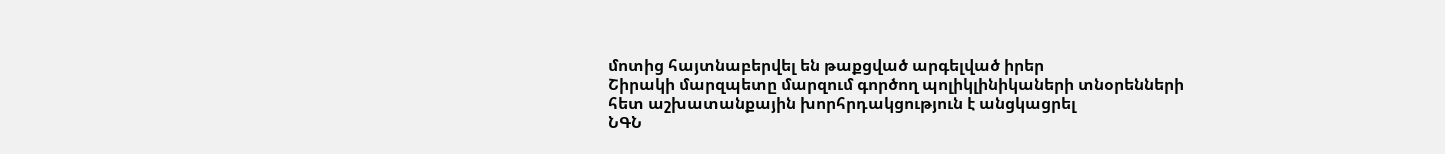մոտից հայտնաբերվել են թաքցված արգելված իրեր
Շիրակի մարզպետը մարզում գործող պոլիկլինիկաների տնօրենների հետ աշխատանքային խորհրդակցություն է անցկացրել
ՆԳՆ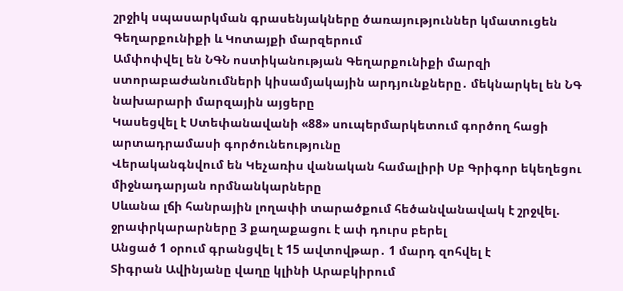շրջիկ սպասարկման գրասենյակները ծառայություններ կմատուցեն Գեղարքունիքի և Կոտայքի մարզերում
Ամփոփվել են ՆԳՆ ոստիկանության Գեղարքունիքի մարզի ստորաբաժանումների կիսամյակային արդյունքները․ մեկնարկել են ՆԳ նախարարի մարզային այցերը
Կասեցվել է Ստեփանավանի «88» սուպերմարկետում գործող հացի արտադրամասի գործունեությունը
Վերականգնվում են Կեչառիս վանական համալիրի Սբ Գրիգոր եկեղեցու միջնադարյան որմնանկարները
Սևանա լճի հանրային լողափի տարածքում հեծանվանավակ է շրջվել. ջրափրկարարները 3 քաղաքացու է ափ դուրս բերել
Անցած 1 օրում գրանցվել է 15 ավտովթար․ 1 մարդ զոհվել է
Տիգրան Ավինյանը վաղը կլինի Արաբկիրում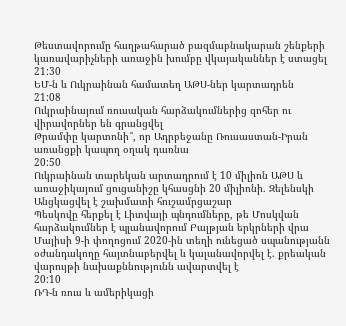Թեստավորումը հաղթահարած բազմաբնակարան շենքերի կառավարիչների առաջին խումբը վկայականներ է ստացել
21:30
ԵՄ-ն և Ուկրաինան համատեղ ԱԹՍ-ներ կարտադրեն
21:08
Ուկրաինայում ռուսական հարձակումներից զոհեր ու վիրավորներ են գրանցվել
Թրամփը կարտոնի՞, որ Ադրբեջանը Ռուսաստան-Իրան առանցքի կապող օղակ դառնա
20:50
Ուկրաինան տարեկան արտադրում է 10 միլիոն ԱԹՍ և առաջիկայում ցուցանիշը կհասցնի 20 միլիոնի. Զելենսկի
Անցկացվել է շախմատի հուշամրցաշար
Պեսկովը հերքել է Լիտվայի պնդումները, թե Մոսկվան հարձակումներ է պլանավորում Բալթյան երկրների վրա
Մայիսի 9-ի փողոցում 2020-ին տեղի ունեցած սպանությանն օժանդակողը հայտնաբերվել և կալանավորվել է. քրեական վարույթի նախաքննությունն ավարտվել է
20:10
ՌԴ-ն ռուս և ամերիկացի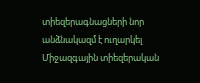տիեզերագնացների նոր անձնակազմ է ուղարկել Միջազգային տիեզերական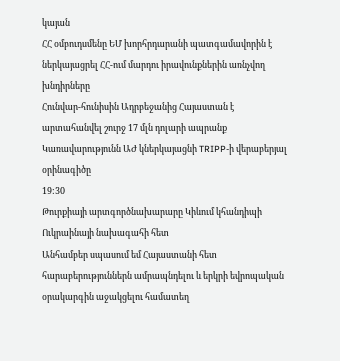կայան
ՀՀ օմբուդսմենը ԵՄ խորհրդարանի պատգամավորին է ներկայացրել ՀՀ-ում մարդու իրավունքներին առնչվող խնդիրները
Հունվար-հունիսին Ադրբեջանից Հայաստան է արտահանվել շուրջ 17 մլն դոլարի ապրանք
Կառավարությունն ԱԺ կներկայացնի TRIPP-ի վերաբերյալ օրինագիծը
19:30
Թուրքիայի արտգործնախարարը Կիևում կհանդիպի Ուկրաինայի նախագահի հետ
Անհամբեր սպասում եմ Հայաստանի հետ հարաբերություններն ամրապնդելու և երկրի եվրոպական օրակարգին աջակցելու համատեղ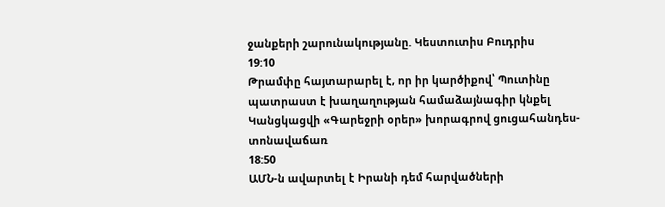ջանքերի շարունակությանը. Կեստուտիս Բուդրիս
19:10
Թրամփը հայտարարել է, որ իր կարծիքով՝ Պուտինը պատրաստ է խաղաղության համաձայնագիր կնքել
Կանցկացվի «Գարեջրի օրեր» խորագրով ցուցահանդես-տոնավաճառ
18:50
ԱՄՆ-ն ավարտել է Իրանի դեմ հարվածների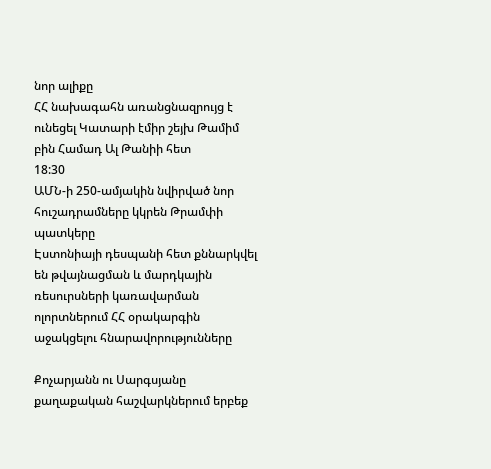նոր ալիքը
ՀՀ նախագահն առանցնազրույց է ունեցել Կատարի էմիր շեյխ Թամիմ բին Համադ Ալ Թանիի հետ
18:30
ԱՄՆ-ի 250-ամյակին նվիրված նոր հուշադրամները կկրեն Թրամփի պատկերը
Էստոնիայի դեսպանի հետ քննարկվել են թվայնացման և մարդկային ռեսուրսների կառավարման ոլորտներում ՀՀ օրակարգին աջակցելու հնարավորությունները

Քոչարյանն ու Սարգսյանը քաղաքական հաշվարկներում երբեք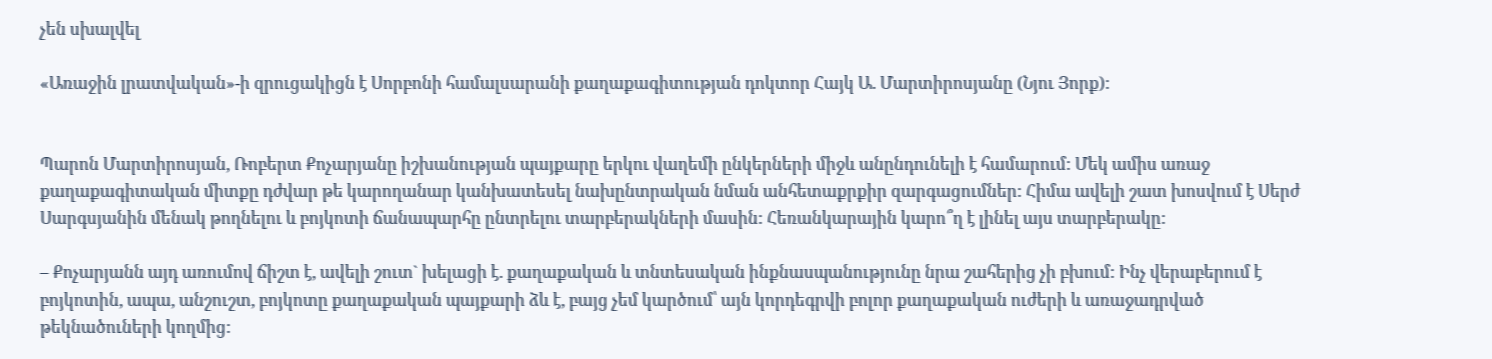չեն սխալվել

«Առաջին լրատվական»-ի զրուցակիցն է Սորբոնի համալսարանի քաղաքագիտության դոկտոր Հայկ Ա. Մարտիրոսյանը (Նյու Յորք):


Պարոն Մարտիրոսյան, Ռոբերտ Քոչարյանը իշխանության պայքարը երկու վաղեմի ընկերների միջև անընդունելի է համարում: Մեկ ամիս առաջ քաղաքագիտական միտքը դժվար թե կարողանար կանխատեսել նախընտրական նման անհետաքրքիր զարգացումներ: Հիմա ավելի շատ խոսվում է Սերժ Սարգսյանին մենակ թողնելու և բոյկոտի ճանապարհը ընտրելու տարբերակների մասին: Հեռանկարային կարո՞ղ է լինել այս տարբերակը:

– Քոչարյանն այդ առումով ճիշտ է, ավելի շուտ` խելացի է. քաղաքական և տնտեսական ինքնասպանությունը նրա շահերից չի բխում: Ինչ վերաբերում է բոյկոտին, ապա, անշուշտ, բոյկոտը քաղաքական պայքարի ձև է, բայց չեմ կարծում՝ այն կորդեգրվի բոլոր քաղաքական ուժերի և առաջադրված թեկնածուների կողմից: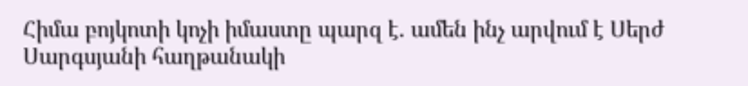Հիմա բոյկոտի կոչի իմաստը պարզ է. ամեն ինչ արվում է Սերժ Սարգսյանի հաղթանակի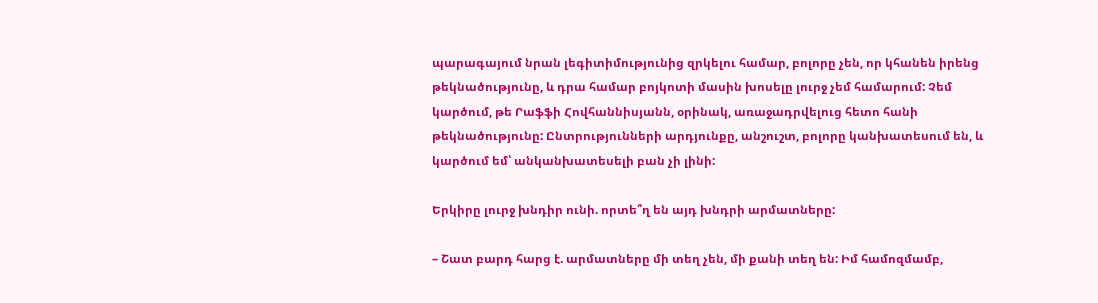պարագայում նրան լեգիտիմությունից զրկելու համար, բոլորը չեն, որ կհանեն իրենց թեկնածությունը, և դրա համար բոյկոտի մասին խոսելը լուրջ չեմ համարում: Չեմ կարծում, թե Րաֆֆի Հովհաննիսյանն, օրինակ, առաջադրվելուց հետո հանի թեկնածությունը: Ընտրությունների արդյունքը, անշուշտ, բոլորը կանխատեսում են, և կարծում եմ՝ անկանխատեսելի բան չի լինի:

Երկիրը լուրջ խնդիր ունի. որտե՞ղ են այդ խնդրի արմատները:

– Շատ բարդ հարց է. արմատները մի տեղ չեն, մի քանի տեղ են: Իմ համոզմամբ,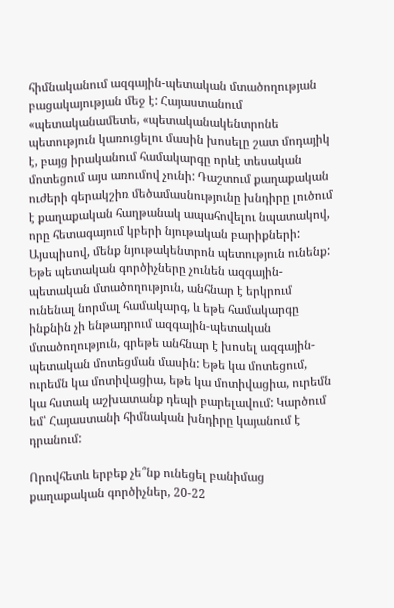հիմնականում ազգային-պետական մտածողության բացակայության մեջ է: Հայաստանում «պետականամետե, «պետականակենտրոնե պետություն կառուցելու մասին խոսելը շատ մոդայիկ է, բայց իրականում համակարգը որևէ տեսական մոտեցում այս առումով չունի: Դաշտում քաղաքական ուժերի գերակշիռ մեծամասնությունը խնդիրը լուծում է քաղաքական հաղթանակ ապահովելու նպատակով, որը հետագայում կբերի նյութական բարիքների: Այսպիսով, մենք նյութակենտրոն պետություն ունենք: Եթե պետական գործիչները չունեն ազգային-պետական մտածողություն, անհնար է երկրում ունենալ նորմալ համակարգ, և եթե համակարգը ինքնին չի ենթադրում ազգային-պետական մտածողություն, գրեթե անհնար է խոսել ազգային-պետական մոտեցման մասին: Եթե կա մոտեցում, ուրեմն կա մոտիվացիա, եթե կա մոտիվացիա, ուրեմն կա հստակ աշխատանք դեպի բարելավում: Կարծում եմ՝ Հայաստանի հիմնական խնդիրը կայանում է դրանում:

Որովհետև երբեք չե՞նք ունեցել բանիմաց քաղաքական գործիչներ, 20-22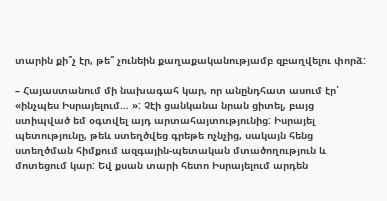տարին քի՞չ էր, թե՞ չունեին քաղաքականությամբ զբաղվելու փորձ:

– Հայաստանում մի նախագահ կար, որ անընդհատ ասում էր՝ «ինչպես Իսրայելում… »: Չէի ցանկանա նրան ցիտել, բայց ստիպված եմ օգտվել այդ արտահայտությունից: Իսրայել պետությունը, թեև ստեղծվեց գրեթե ոչնչից, սակայն հենց ստեղծման հիմքում ազգային-պետական մտածողություն և մոտեցում կար: Եվ քսան տարի հետո Իսրայելում արդեն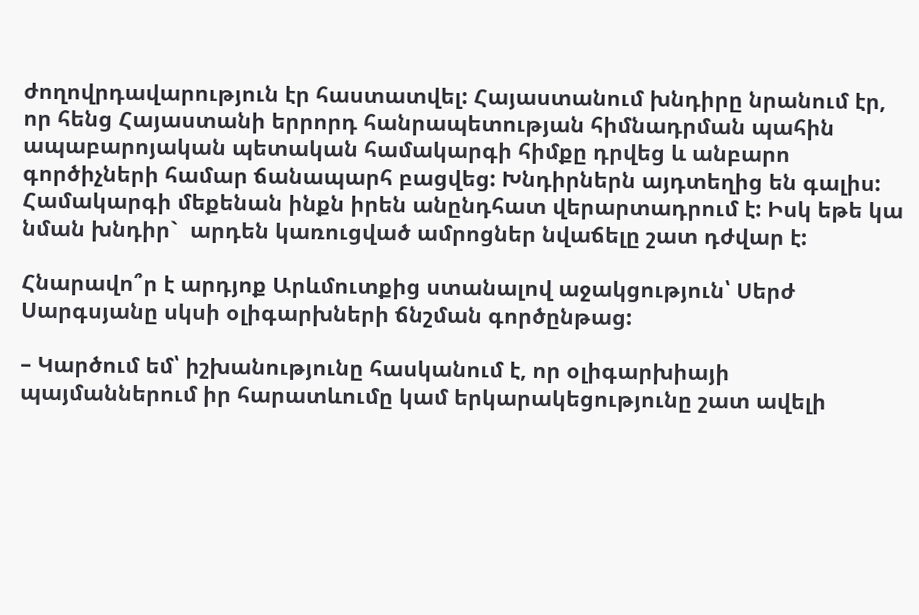ժողովրդավարություն էր հաստատվել: Հայաստանում խնդիրը նրանում էր, որ հենց Հայաստանի երրորդ հանրապետության հիմնադրման պահին ապաբարոյական պետական համակարգի հիմքը դրվեց և անբարո գործիչների համար ճանապարհ բացվեց: Խնդիրներն այդտեղից են գալիս: Համակարգի մեքենան ինքն իրեն անընդհատ վերարտադրում է: Իսկ եթե կա նման խնդիր`  արդեն կառուցված ամրոցներ նվաճելը շատ դժվար է:

Հնարավո՞ր է արդյոք Արևմուտքից ստանալով աջակցություն՝ Սերժ Սարգսյանը սկսի օլիգարխների ճնշման գործընթաց:

– Կարծում եմ՝ իշխանությունը հասկանում է, որ օլիգարխիայի պայմաններում իր հարատևումը կամ երկարակեցությունը շատ ավելի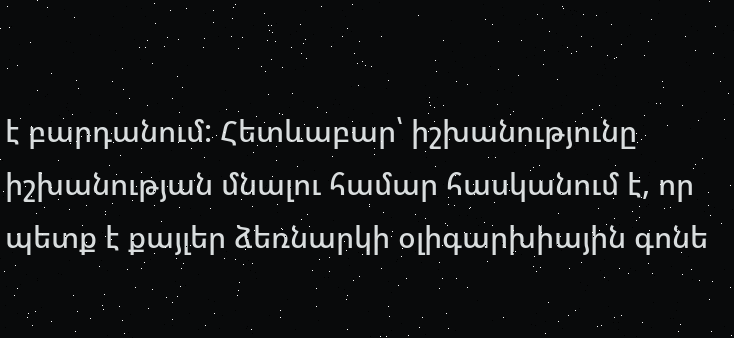է բարդանում: Հետևաբար՝ իշխանությունը իշխանության մնալու համար հասկանում է, որ պետք է քայլեր ձեռնարկի օլիգարխիային գոնե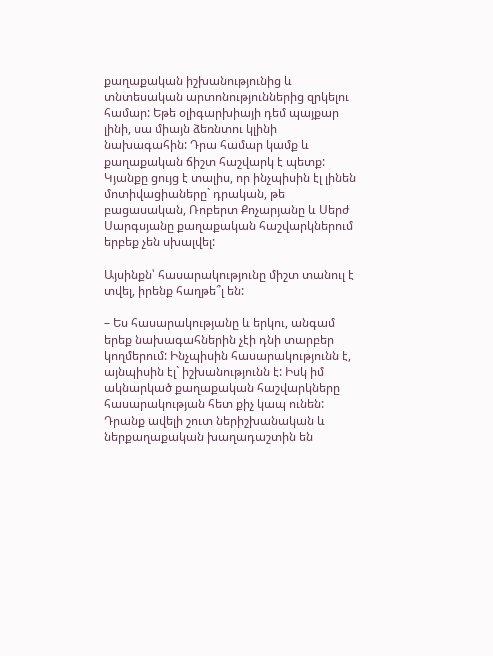քաղաքական իշխանությունից և տնտեսական արտոնություններից զրկելու համար: Եթե օլիգարխիայի դեմ պայքար լինի, սա միայն ձեռնտու կլինի նախագահին: Դրա համար կամք և քաղաքական ճիշտ հաշվարկ է պետք: Կյանքը ցույց է տալիս, որ ինչպիսին էլ լինեն մոտիվացիաները` դրական, թե բացասական, Ռոբերտ Քոչարյանը և Սերժ Սարգսյանը քաղաքական հաշվարկներում երբեք չեն սխալվել:

Այսինքն՝ հասարակությունը միշտ տանուլ է տվել, իրենք հաղթե՞լ են:

– Ես հասարակությանը և երկու, անգամ երեք նախագահներին չէի դնի տարբեր կողմերում: Ինչպիսին հասարակությունն է, այնպիսին էլ` իշխանությունն է: Իսկ իմ ակնարկած քաղաքական հաշվարկները հասարակության հետ քիչ կապ ունեն: Դրանք ավելի շուտ ներիշխանական և ներքաղաքական խաղադաշտին են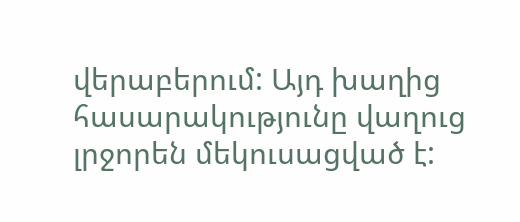վերաբերում: Այդ խաղից հասարակությունը վաղուց լրջորեն մեկուսացված է: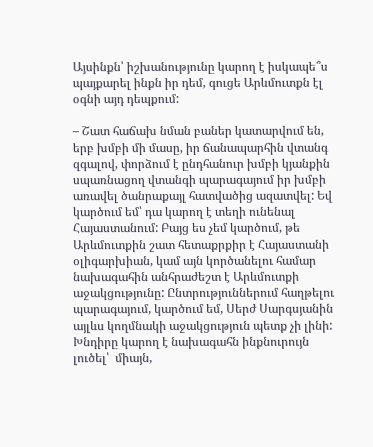Այսինքն՝ իշխանությունը կարող է իսկապե՞ս պայքարել ինքն իր դեմ, գուցե Արևմուտքն էլ օգնի այդ դեպքում:

– Շատ հաճախ նման բաներ կատարվում են, երբ խմբի մի մասը, իր ճանապարհին վտանգ զգալով, փորձում է ընդհանուր խմբի կյանքին սպառնացող վտանգի պարագայում իր խմբի առավել ծանրաքայլ հատվածից ազատվել: Եվ կարծում եմ՝ դա կարող է տեղի ունենալ Հայաստանում: Բայց ես չեմ կարծում, թե Արևմուտքին շատ հետաքրքիր է Հայաստանի օլիգարխիան, կամ այն կործանելու համար նախագահին անհրաժեշտ է Արևմուտքի աջակցությունը: Ընտրություններում հաղթելու պարագայում, կարծում եմ, Սերժ Սարգսյանին այլևս կողմնակի աջակցություն պետք չի լինի: Խնդիրը կարող է նախագահն ինքնուրույն լուծել՝  միայն,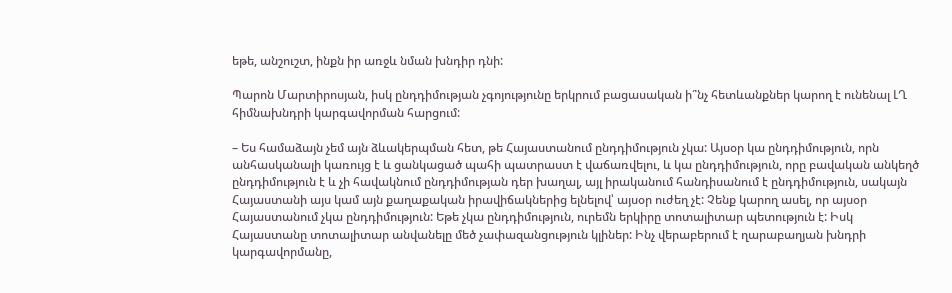եթե, անշուշտ, ինքն իր առջև նման խնդիր դնի:

Պարոն Մարտիրոսյան, իսկ ընդդիմության չգոյությունը երկրում բացասական ի՞նչ հետևանքներ կարող է ունենալ ԼՂ հիմնախնդրի կարգավորման հարցում:

– Ես համաձայն չեմ այն ձևակերպման հետ, թե Հայաստանում ընդդիմություն չկա: Այսօր կա ընդդիմություն, որն անհասկանալի կառույց է և ցանկացած պահի պատրաստ է վաճառվելու, և կա ընդդիմություն, որը բավական անկեղծ ընդդիմություն է և չի հավակնում ընդդիմության դեր խաղալ, այլ իրականում հանդիսանում է ընդդիմություն, սակայն Հայաստանի այս կամ այն քաղաքական իրավիճակներից ելնելով՝ այսօր ուժեղ չէ: Չենք կարող ասել, որ այսօր Հայաստանում չկա ընդդիմություն: Եթե չկա ընդդիմություն, ուրեմն երկիրը տոտալիտար պետություն է: Իսկ Հայաստանը տոտալիտար անվանելը մեծ չափազանցություն կլիներ: Ինչ վերաբերում է ղարաբաղյան խնդրի կարգավորմանը,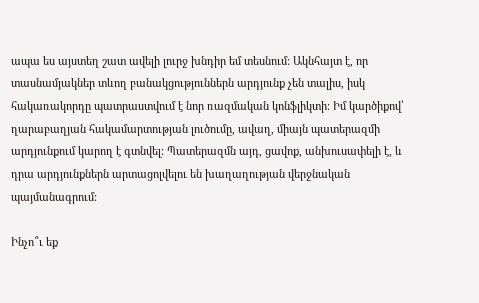ապա ես այստեղ շատ ավելի լուրջ խնդիր եմ տեսնում: Ակնհայտ է, որ տասնամյակներ տևող բանակցություններն արդյունք չեն տալիս, իսկ հակառակորդը պատրաստվում է նոր ռազմական կոնֆլիկտի: Իմ կարծիքով՝ ղարաբաղյան հակամարտության լուծումը, ավաղ, միայն պատերազմի արդյունքում կարող է գտնվել: Պատերազմն այդ, ցավոք, անխուսափելի է, և դրա արդյունքներն արտացոլվելու են խաղաղության վերջնական պայմանագրում:

Ինչո՞ւ եք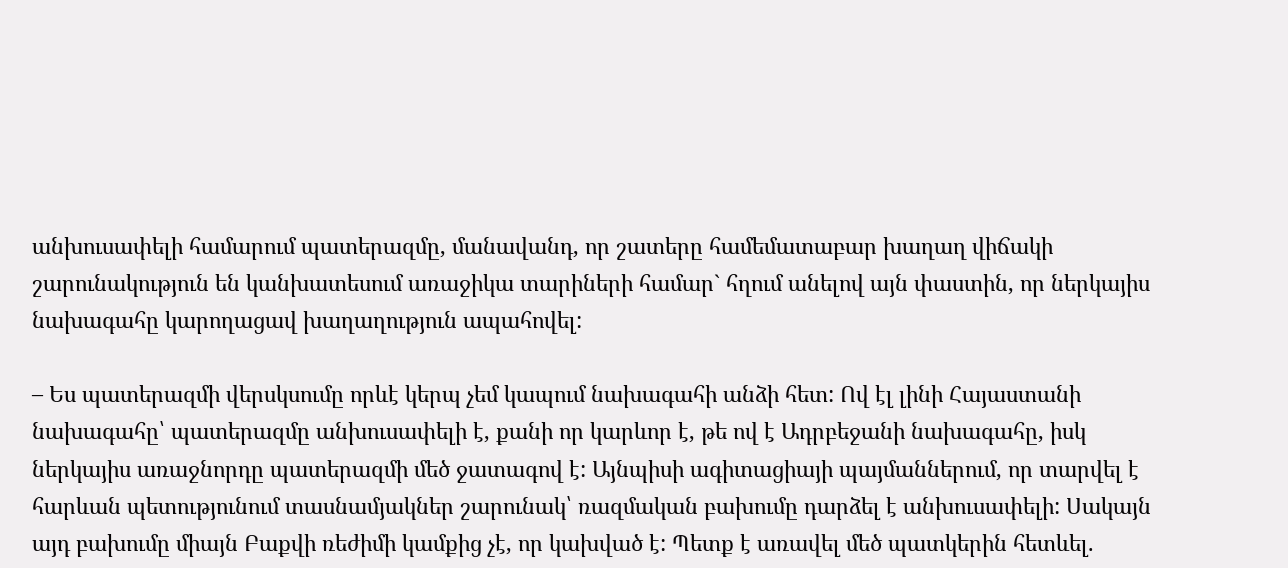անխուսափելի համարում պատերազմը, մանավանդ, որ շատերը համեմատաբար խաղաղ վիճակի շարունակություն են կանխատեսում առաջիկա տարիների համար` հղում անելով այն փաստին, որ ներկայիս նախագահը կարողացավ խաղաղություն ապահովել:

– Ես պատերազմի վերսկսումը որևէ կերպ չեմ կապում նախագահի անձի հետ: Ով էլ լինի Հայաստանի նախագահը՝ պատերազմը անխուսափելի է, քանի որ կարևոր է, թե ով է Ադրբեջանի նախագահը, իսկ ներկայիս առաջնորդը պատերազմի մեծ ջատագով է: Այնպիսի ագիտացիայի պայմաններում, որ տարվել է հարևան պետությունում տասնամյակներ շարունակ՝ ռազմական բախումը դարձել է անխուսափելի: Սակայն այդ բախումը միայն Բաքվի ռեժիմի կամքից չէ, որ կախված է: Պետք է առավել մեծ պատկերին հետևել.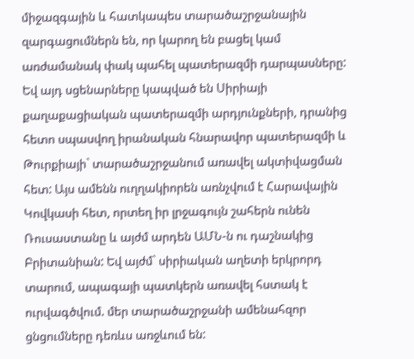միջազգային և հատկապես տարածաշրջանային զարգացումներն են, որ կարող են բացել կամ առժամանակ փակ պահել պատերազմի դարպասները: Եվ այդ սցենարները կապված են Սիրիայի քաղաքացիական պատերազմի արդյունքների, դրանից հետո սպասվող իրանական հնարավոր պատերազմի և Թուրքիայի` տարածաշրջանում առավել ակտիվացման հետ: Այս ամենն ուղղակիորեն առնչվում է Հարավային Կովկասի հետ, որտեղ իր լրջագույն շահերն ունեն Ռուսաստանը և այժմ արդեն ԱՄՆ-ն ու դաշնակից Բրիտանիան: Եվ այժմ` սիրիական աղետի երկրորդ տարում, ապագայի պատկերն առավել հստակ է ուրվագծվում. մեր տարածաշրջանի ամենահզոր ցնցումները դեռևս առջևում են: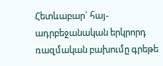Հետևաբար` հայ-ադրբեջանական երկրորդ ռազմական բախումը գրեթե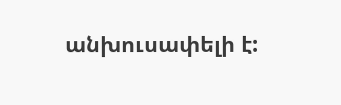անխուսափելի է: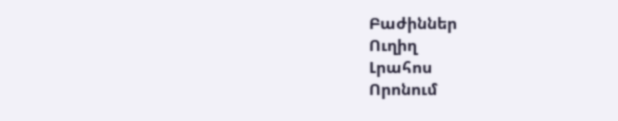Բաժիններ
Ուղիղ
Լրահոս
Որոնում